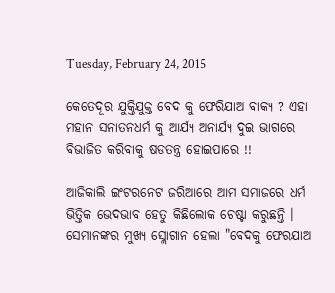Tuesday, February 24, 2015

କେତେଦୂର ଯୁକ୍ତିଯୁକ୍ତ ବେଦ କୁ ଫେରିଯାଅ ବାକ୍ୟ ? ଏହା ମହାନ ସନାତନଧର୍ମ କୁ ଆର୍ଯ୍ୟ ଅନାର୍ଯ୍ୟ ଦୁଇ ଭାଗରେ ବିଭାଜିତ କରିବାକୁ ଷଡତନ୍ତ୍ର ହୋଇପାରେ !!

ଆଜିକାଲି ଇଂଟରନେଟ ଜରିଆରେ ଆମ ସମାଜରେ ଧର୍ମ ଭିତ୍ତିକ ଭେଦଭାବ ହେତୁ କିଛିଲୋକ ଚେଷ୍ଟା କରୁଛନ୍ତି । ସେମାନଙ୍କର ମୁଖ୍ୟ ସ୍ଲୋଗାନ ହେଲା "ବେଦକୁ ଫେରଯାଅ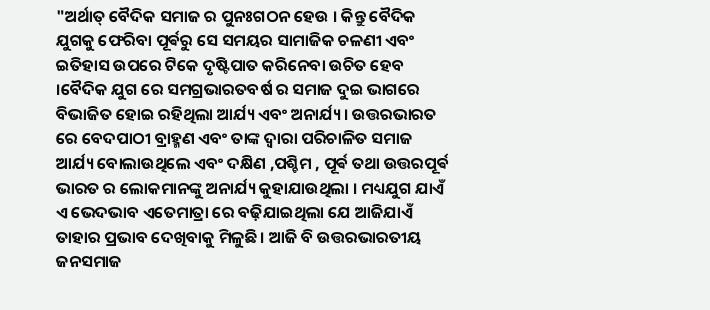"ଅର୍ଥାତ୍ ବୈଦିକ ସମାଜ ର ପୁନଃଗଠନ ହେଉ । କିନ୍ତୁ ବୈଦିକ ଯୁଗକୁ ଫେରିବା ପୂର୍ଵରୁ ସେ ସମୟର ସାମାଜିକ ଚଳଣୀ ଏବଂ ଇତିହାସ ଉପରେ ଟିକେ ଦୃଷ୍ଟିପାତ କରିନେବା ଉଚିତ ହେବ ।ବୈଦିକ ଯୁଗ ରେ ସମଗ୍ରଭାରତବର୍ଷ ର ସମାଜ ଦୁଇ ଭାଗରେ ବିଭାଜିତ ହୋଇ ରହିଥିଲା ଆର୍ଯ୍ୟ ଏବଂ ଅନାର୍ଯ୍ୟ । ଉତ୍ତରଭାରତ ରେ ବେଦପାଠୀ ବ୍ରାହ୍ମଣ ଏବଂ ତାଙ୍କ ଦ୍ବାରା ପରିଚାଳିତ ସମାଜ ଆର୍ଯ୍ୟ ବୋଲାଉଥିଲେ ଏବଂ ଦକ୍ଷିଣ ,ପଶ୍ଚିମ , ପୂର୍ଵ ତଥା ଉତ୍ତରପୂର୍ଵ ଭାରତ ର ଲୋକମାନଙ୍କୁ ଅନାର୍ଯ୍ୟ କୁହାଯାଉଥିଲା । ମଧ୍ୟଯୁଗ ଯାଏଁ ଏ ଭେଦଭାବ ଏତେମାତ୍ରା ରେ ବଢ଼ିଯାଇଥିଲା ଯେ ଆଜିଯାଏଁ ତାହାର ପ୍ରଭାବ ଦେଖିବାକୁ ମିଳୁଛି । ଆଜି ବି ଉତ୍ତରଭାରତୀୟ ଜନସମାଜ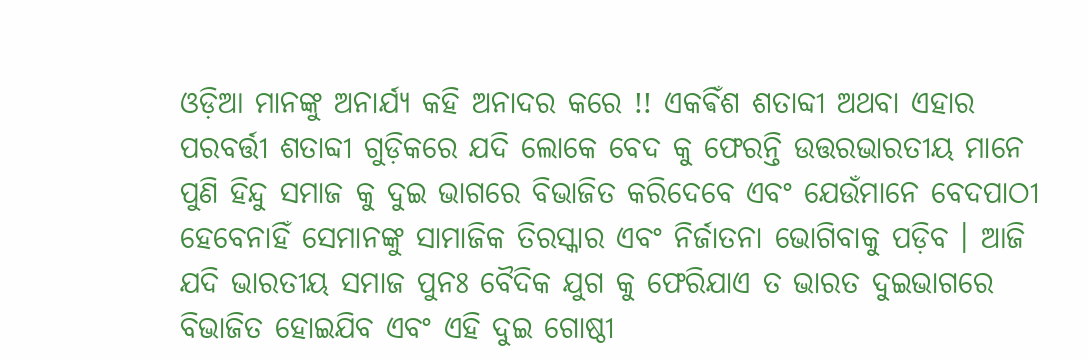ଓଡ଼ିଆ ମାନଙ୍କୁ ଅନାର୍ଯ୍ୟ କହି ଅନାଦର କରେ !! ଏକଵିଁଶ ଶତାବ୍ଦୀ ଅଥବା ଏହାର ପରବର୍ତ୍ତୀ ଶତାବ୍ଦୀ ଗୁଡ଼ିକରେ ଯଦି ଲୋକେ ବେଦ କୁ ଫେରନ୍ତି ଉତ୍ତରଭାରତୀୟ ମାନେ ପୁଣି ହିନ୍ଦୁ ସମାଜ କୁ ଦୁଇ ଭାଗରେ ବିଭାଜିତ କରିଦେବେ ଏବଂ ଯେଉଁମାନେ ବେଦପାଠୀ ହେବେନାହିଁ ସେମାନଙ୍କୁ ସାମାଜିକ ତିରସ୍କାର ଏବଂ ନିର୍ଜାତନା ଭୋଗିବାକୁ ପଡ଼ିବ । ଆଜି ଯଦି ଭାରତୀୟ ସମାଜ ପୁନଃ ବୈଦିକ ଯୁଗ କୁ ଫେରିଯାଏ ତ ଭାରତ ଦୁଇଭାଗରେ ବିଭାଜିତ ହୋଇଯିବ ଏବଂ ଏହି ଦୁଇ ଗୋଷ୍ଠୀ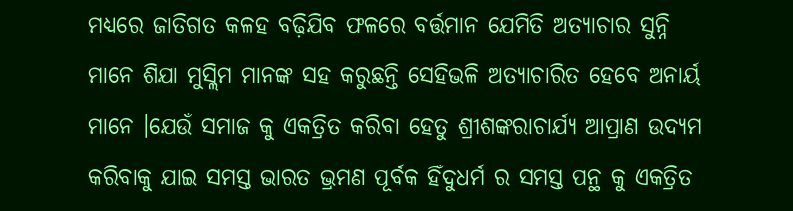ମଧ୍ୟରେ ଜାତିଗତ କଳହ ବଢ଼ିଯିବ ଫଳରେ ବର୍ତ୍ତମାନ ଯେମିତି ଅତ୍ୟାଚାର ସୁନ୍ନି ମାନେ ଶିଯା ମୁସ୍ଲିମ ମାନଙ୍କ ସହ କରୁଛନ୍ତି ସେହିଭଳି ଅତ୍ୟାଚାରିତ ହେବେ ଅନାର୍ୟ ମାନେ ।ଯେଉଁ ସମାଜ କୁ ଏକତ୍ରିତ କରିବା ହେତୁ ଶ୍ରୀଶଙ୍କରାଚାର୍ଯ୍ୟ ଆପ୍ରାଣ ଉଦ୍ୟମ କରିବାକୁ ଯାଇ ସମସ୍ତ ଭାରତ ଭ୍ରମଣ ପୂର୍ବକ ହିଁଦୁଧର୍ମ ର ସମସ୍ତ ପନ୍ଥ କୁ ଏକତ୍ରିତ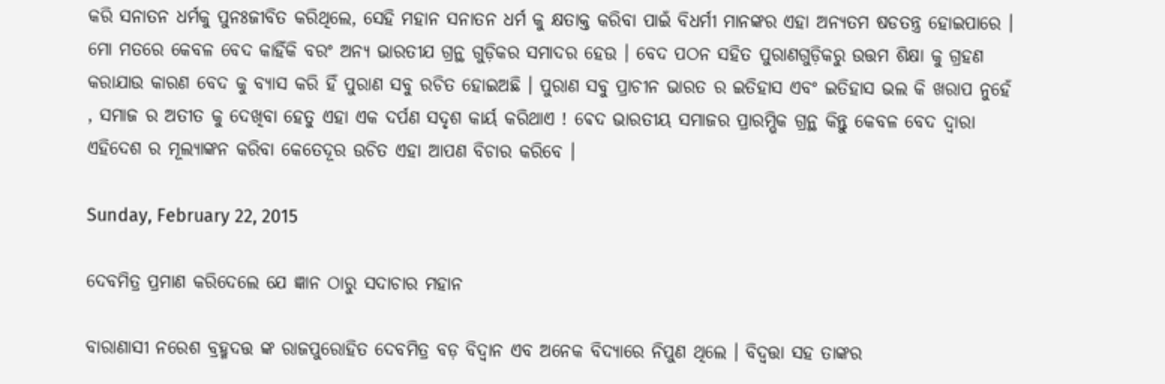କରି ସନାତନ ଧର୍ମକୁ ପୁନଃଜୀବିତ କରିଥିଲେ, ସେହି ମହାନ ସନାତନ ଧର୍ମ କୁ କ୍ଷତାକ୍ତ କରିବା ପାଇଁ ବିଧର୍ମୀ ମାନଙ୍କର ଏହା ଅନ୍ୟତମ ଷଡତନ୍ତ୍ର ହୋଇପାରେ । ମୋ ମତରେ କେବଳ ବେଦ କାହିଁକି ବରଂ ଅନ୍ୟ ଭାରତୀଯ ଗ୍ରନ୍ଥ ଗୁଡ଼ିକର ସମାଦର ହେଉ । ବେଦ ପଠନ ସହିତ ପୁରାଣଗୁଡ଼ିକରୁ ଉତ୍ତମ ଶିକ୍ଷା କୁ ଗ୍ରହଣ କରାଯାଉ କାରଣ ବେଦ କୁ ବ୍ଯାସ କରି ହିଁ ପୁରାଣ ସବୁ ରଚିତ ହୋଇଅଛି । ପୁରାଣ ସବୁ ପ୍ରାଚୀନ ଭାରତ ର ଇତିହାସ ଏବଂ ଇତିହାସ ଭଲ କି ଖରାପ ନୁହେଁ , ସମାଜ ର ଅତୀତ କୁ ଦେଖିବା ହେତୁ ଏହା ଏକ ଦର୍ପଣ ସଦୃଶ କାର୍ୟ କରିଥାଏ ! ଵେଦ ଭାରତୀୟ ସମାଜର ପ୍ରାରମ୍ଭିକ ଗ୍ରନ୍ଥ କିନ୍ତୁ କେବଳ ବେଦ ଦ୍ବାରା ଏହିଦେଶ ର ମୂଲ୍ୟାଙ୍କନ କରିବା କେତେଦୂର ଉଚିତ ଏହା ଆପଣ ବିଚାର କରିବେ ।

Sunday, February 22, 2015

ଦେବମିତ୍ର ପ୍ରମାଣ କରିଦେଲେ ଯେ ଜ୍ଞାନ ଠାରୁ ସଦାଚାର ମହାନ

ବାରାଣାସୀ ନରେଶ ବ୍ରହ୍ମଦତ୍ତ ଙ୍କ ରାଜପୁରୋହିତ ଦେବମିତ୍ର ବଡ଼ ବିଦ୍ଵାନ ଏବ ଅନେକ ବିଦ୍ୟାରେ ନିପୁଣ ଥିଲେ । ବିଦ୍ଵତ୍ତା ସହ ତାଙ୍କର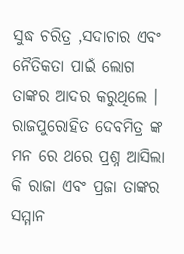ସୁଦ୍ଧ ଚରିତ୍ର ,ସଦାଚାର ଏବଂ ନୈତିକତା ପାଇଁ ଲୋଗ ତାଙ୍କର ଆଦର କରୁଥିଲେ । ରାଜପୁରୋହିତ ଦେବମିତ୍ର ଙ୍କ ମନ ରେ ଥରେ ପ୍ରଶ୍ନ ଆସିଲା କି ରାଜା ଏବଂ ପ୍ରଜା ତାଙ୍କର ସମ୍ମାନ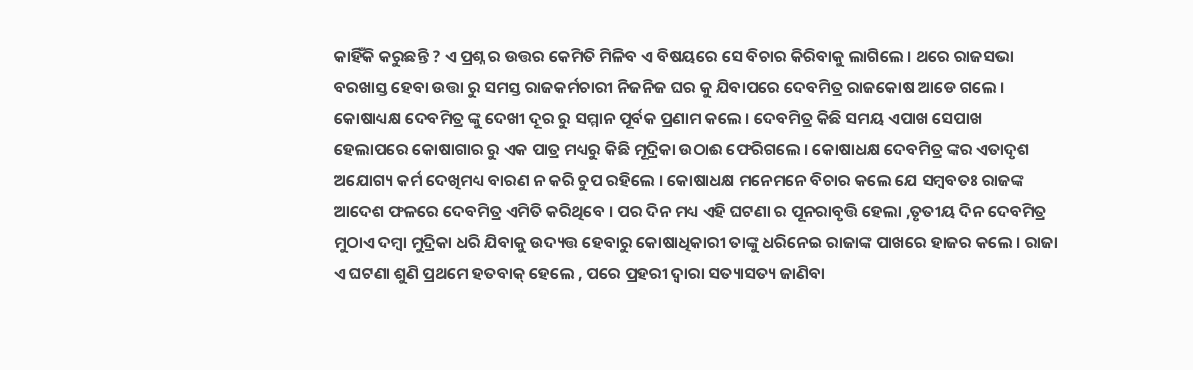କାହିଁକି କରୁଛନ୍ତି ? ଏ ପ୍ରଶ୍ନ ର ଉତ୍ତର କେମିତି ମିଳିବ ଏ ବିଷୟରେ ସେ ବିଚାର କିରିବାକୁ ଲାଗିଲେ । ଥରେ ରାଜସଭା ବରଖାସ୍ତ ହେବା ଉତ୍ତା ରୁ ସମସ୍ତ ରାଜକର୍ମଚାରୀ ନିଜନିଜ ଘର କୁ ଯିବାପରେ ଦେବମିତ୍ର ରାଜକୋଷ ଆଡେ ଗଲେ । କୋଷାଧ୍ୟକ୍ଷ ଦେବମିତ୍ର ଙ୍କୁ ଦେଖୀ ଦୂର ରୁ ସମ୍ମାନ ପୂର୍ବକ ପ୍ରଣାମ କଲେ । ଦେବମିତ୍ର କିଛି ସମୟ ଏପାଖ ସେପାଖ ହେଲାପରେ କୋଷାଗାର ରୁ ଏକ ପାତ୍ର ମଧ୍ୟରୁ କିଛି ମୂଦ୍ରିକା ଉଠାଈ ଫେରିଗଲେ । କୋଷାଧକ୍ଷ ଦେବମିତ୍ର ଙ୍କର ଏତାଦୃଶ ଅଯୋଗ୍ୟ କର୍ମ ଦେଖିମଧ୍ୟ ବାରଣ ନ କରି ଚୁପ ରହିଲେ । କୋଷାଧକ୍ଷ ମନେମନେ ବିଚାର କଲେ ଯେ ସମ୍ବବତଃ ରାଜଙ୍କ ଆଦେଶ ଫଳରେ ଦେବମିତ୍ର ଏମିତି କରିଥିବେ । ପର ଦିନ ମଧ୍ୟ ଏହି ଘଟଣା ର ପୂନରାବୃତ୍ତି ହେଲା ,ତୃତୀୟ ଦିନ ଦେବମିତ୍ର ମୁଠାଏ ଦମ୍ବା ମୁଦ୍ରିକା ଧରି ଯିବାକୁ ଉଦ୍ୟତ୍ତ ହେବାରୁ କୋଷାଧିକାରୀ ତାଙ୍କୁ ଧରିନେଇ ରାଜାଙ୍କ ପାଖରେ ହାଜର କଲେ । ରାଜା ଏ ଘଟଣା ଶୁଣି ପ୍ରଥମେ ହତବାକ୍ ହେଲେ , ପରେ ପ୍ରହରୀ ଦ୍ଵାରା ସତ୍ୟାସତ୍ୟ ଜାଣିବା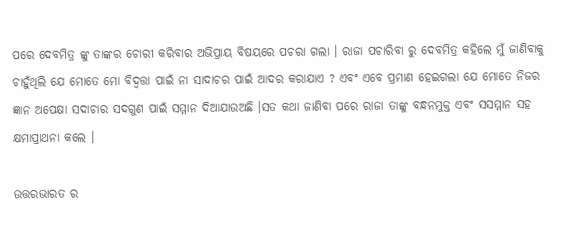ପରେ ଦେବମିତ୍ର ଙ୍କୁ ତାଙ୍କର ଚୋରୀ କରିବାର ଅଭିପ୍ରାୟ ବିଷୟରେ ପଚରା ଗଲା । ରାଜା ପଚାରିବା ରୁ ଦେବମିତ୍ର କହିଲେ ମୁଁ ଜାଣିବାକୁ ଚାହୁଁଥିଲି ଯେ ମୋତେ ମୋ ବିଦ୍ଵତ୍ତା ପାଇଁ ନା ସାଦାଚର ପାଇଁ ଆଦର କରାଯାଏ ? ଏବଂ ଏବେ ପ୍ରମାଣ ହେଇଗଲା ଯେ ମୋତେ ନିଜର ଜ୍ଞାନ ଅପେକ୍ଷା ସଦାଚାର ସଦଗୁଣ ପାଇଁ ସମ୍ମାନ ଦିଆଯାଉଅଛି ।ସତ କଥା ଜାଣିବା ପରେ ରାଜା ତାଙ୍କୁ ବନ୍ଧନମୁକ୍ତ ଏବଂ ସସମ୍ମାନ ସହ କ୍ଷମାପ୍ରାଥନା କଲେ ।

ଉତ୍ତରଭାରତ ର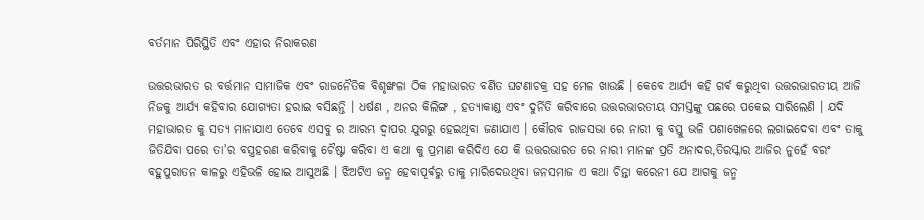ବର୍ତମାନ ପିରିସ୍ଥିତି ଏବଂ ଏହାର ନିରାକରଣ

ଉତ୍ତରଭାରତ ର ବର୍ତ୍ତମାନ ସାମାଜିକ ଏବଂ ରାଜନୈତିକ ବିଶୃଙ୍ଖଳା ଠିକ ମହାଭାରତ ବର୍ଣିତ ଘଟଣାଚକ୍ର ସହ ମେଳ ଖାଉଛି । କେବେ ଆର୍ଯ୍ୟ କହି ଗର୍ଵ କରୁଥିବା ଉତ୍ତରଭାରତୀୟ ଆଜି ନିଜକୁ ଆର୍ଯ୍ୟ କହିବାର ଯୋଗ୍ୟତା ହରାଇ ବସିଛନ୍ତି । ଧର୍ଷଣ , ଅନର କିଲିଙ୍ଗ , ହତ୍ୟାକାଣ୍ଡ ଏବଂ ଦୁର୍ନିତି କରିବାରେ ଉତ୍ତରଭାରତୀୟ ସମସ୍ତଙ୍କୁ ପଛରେ ପକେଇ ସାରିଲେଣି । ଯଦି ମହାଭାରତ କୁ ସତ୍ୟ ମାନାଯାଏ ତେବେ ଏସବୁ ର ଆରମ୍ଭ ଦ୍ଵାପର ଯୁଗରୁ ହେଇଥିବା ଜଣାଯାଏ । କୌରବ ରାଜସଭା ରେ ନାରୀ କୁ ବସ୍ତୁ ଭଳି ପଶାଖେଳରେ ଲଗାଇଦେବା ଏବଂ ତାକୁ ଜିତିଯିବା ପରେ ତା'ର ବସ୍ତ୍ରହରଣ କରିବାକୁ ଚୈଷ୍ଟା କରିବା ଏ କଥା କୁ ପ୍ରମାଣ କରିଦିଏ ଯେ କି ଉତ୍ତରଭାରତ ରେ ନାରୀ ମାନଙ୍କ ପ୍ରତି ଅନାଦର,ତିରସ୍କାର ଆଜିର ନୁହେଁ ବରଂ ବହୁପୁରାତନ କାଳରୁ ଏହିଭଳି ହୋଇ ଆସୁଅଛି । ଝିଅଟିଏ ଜନ୍ମ ହେବାପୂର୍ଵରୁ ତାକୁ ମାରିଦେଉଥିବା ଜନସମାଜ ଏ କଥା ଚିନ୍ତା କରେନୀ ଯେ ଆଗକୁ ଜନ୍ମ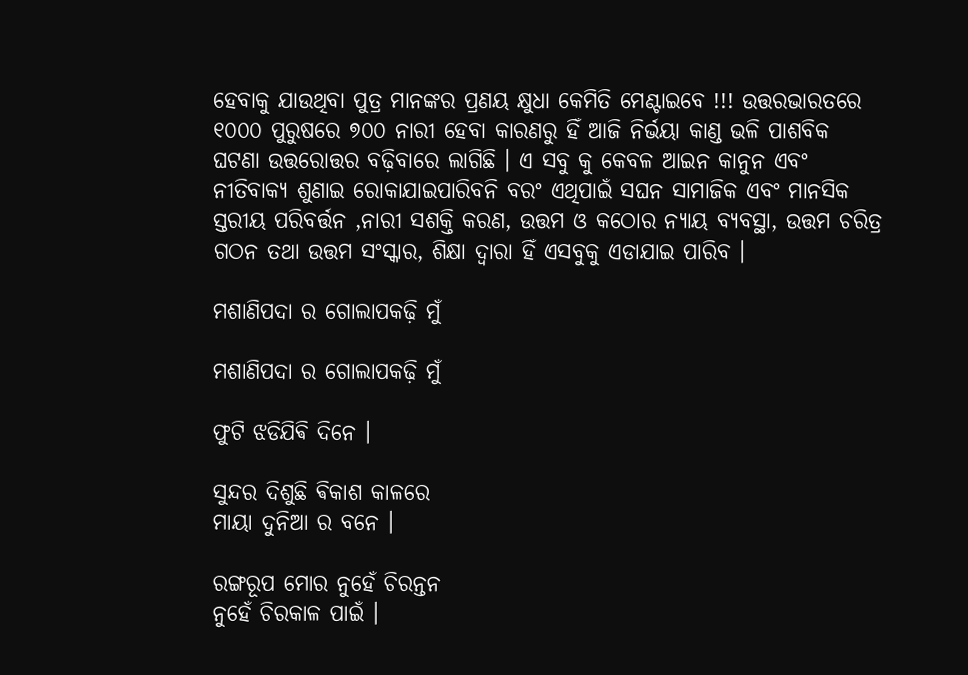ହେବାକୁ ଯାଉଥିବା ପୁତ୍ର ମାନଙ୍କର ପ୍ରଣୟ କ୍ଷୁଧା କେମିତି ମେଣ୍ଟାଇବେ !!! ଉତ୍ତରଭାରତରେ ୧୦୦୦ ପୁରୁଷରେ ୭୦୦ ନାରୀ ହେବା କାରଣରୁ ହିଁ ଆଜି ନିର୍ଭୟା କାଣ୍ଡ ଭଳି ପାଶବିକ ଘଟଣା ଉତ୍ତରୋତ୍ତର ବଢ଼ିବାରେ ଲାଗିଛି । ଏ ସବୁ କୁ କେବଳ ଆଇନ କାନୁନ ଏବଂ ନୀତିବାକ୍ୟ ଶୁଣାଇ ରୋକାଯାଇପାରିବନି ବରଂ ଏଥିପାଇଁ ସଘନ ସାମାଜିକ ଏବଂ ମାନସିକ ସ୍ତରୀୟ ପରିବର୍ତ୍ତନ ,ନାରୀ ସଶକ୍ତି କରଣ, ଉତ୍ତମ ଓ କଠୋର ନ୍ୟାୟ ବ୍ୟବସ୍ଥା, ଉତ୍ତମ ଚରିତ୍ର ଗଠନ ତଥା ଉତ୍ତମ ସଂସ୍କାର, ଶିକ୍ଷା ଦ୍ୱାରା ହିଁ ଏସବୁକୁ ଏଡାଯାଇ ପାରିବ ।

ମଶାଣିପଦା ର ଗୋଲାପକଢ଼ି ମୁଁ

ମଶାଣିପଦା ର ଗୋଲାପକଢ଼ି ମୁଁ

ଫୁଟି ଝଡିଯିଵି ଦିନେ ।

ସୁନ୍ଦର ଦିଶୁଛି ଵିକାଶ କାଳରେ
ମାୟା ଦୁନିଆ ର ବନେ ।

ରଙ୍ଗରୂପ ମୋର ନୁହେଁ ଚିରନ୍ତନ
ନୁହେଁ ଚିରକାଳ ପାଇଁ ।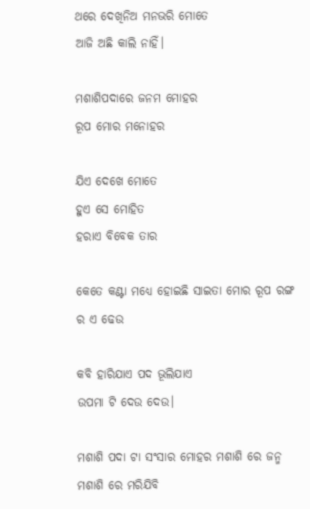ଥରେ ଦେଖିନିଅ ମନଭରି ମୋତେ
ଆଜି ଅଛି କାଲି ନାହିଁ।

ମଶାଶିପଦାରେ ଜନମ ମୋହର
ରୂପ ମୋର ମନୋହର

ଯିଏ ଦେଖେ ମୋତେ
ହୁଏ ସେ ମୋହିତ
ହରାଏ ବିବେକ ତାର

କେତେ କଣ୍ଟା ମଧ୍ୟେ ହୋଇଛି ସାଇତା ମୋର ରୂପ ରଙ୍ଗ ର ଏ ଢେଉ

କବି ହାରିଯାଏ ପଦ ଭୂଲିଯାଏ
ଉପମା ଟି ଦେଉ ଦେଉ।

ମଶାଶି ପଦା ଟା ସଂସାର ମୋହର ମଶାଶି ରେ ଜନ୍ମ
ମଶାଶି ରେ ମରିଯିବି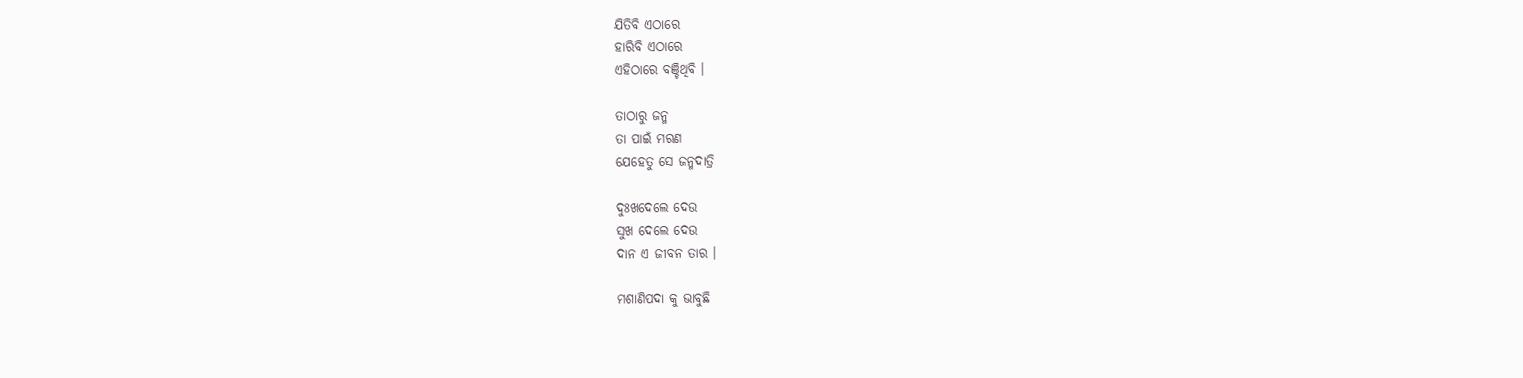ଯିତିବି ଏଠାରେ
ହାରିବି ଏଠାରେ
ଏହିଠାରେ ବଞ୍ଚିଥିବି ।

ତାଠାରୁ ଜନ୍ମ
ତା ପାଇଁ ମରଣ
ଯେହେତୁ ସେ ଜନ୍ମଦାତ୍ରି

ଦୁଃଖଦେଲେ ଦେଉ
ସୁଖ ଦେଲେ ଦେଉ
ଦାନ ଏ ଜୀବନ ତାର ।

ମଶାଣିପଦା କୁ ଭାବୁଛି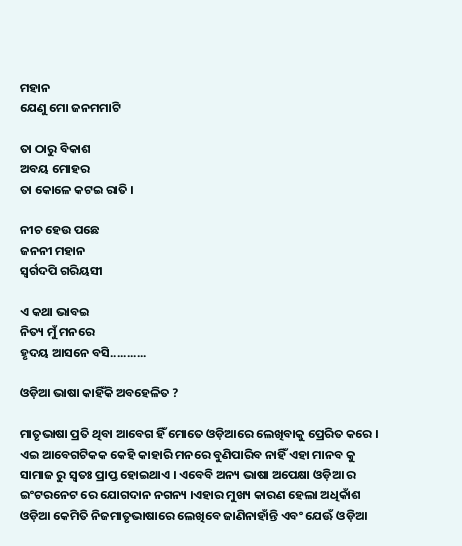ମହାନ
ଯେଣୁ ମୋ ଜନମମାଟି

ତା ଠାରୁ ବିକାଶ
ଅବୟ ମୋହର
ତା କୋଳେ କଟଇ ରାତି ।

ନୀଚ ହେଉ ପଛେ
ଜନନୀ ମହାନ
ସ୍ବର୍ଗଦପି ଗରିୟସୀ

ଏ କଥା ଭାବଇ
ନିତ୍ୟ ମୁଁ ମନରେ
ହୃଦୟ ଆସନେ ବସି...........

ଓଡ଼ିଆ ଭାଷା କାହିଁକି ଅବହେଳିତ ?

ମାତୃଭାଷା ପ୍ରତି ଥିବା ଆବେଗ ହିଁ ମୋତେ ଓଡ଼ିଆରେ ଲେଖିବାକୁ ପ୍ରେରିତ କରେ । ଏଇ ଆବେଗଟିକକ କେହି କାହାରି ମନରେ ବୁଣିପାରିବ ନାହିଁ ଏହା ମାନବ କୁ ସାମାଜ ରୁ ସ୍ଵତଃ ପ୍ରାପ୍ତ ହୋଇଥାଏ । ଏବେବି ଅନ୍ୟ ଭାଷା ଅପେକ୍ଷା ଓଡ଼ିଆ ର ଇଂଟରନେଟ ରେ ଯୋଗଦାନ ନଗନ୍ୟ ।ଏହାର ମୁଖ୍ୟ କାରଣ ହେଲା ଅଧିକାଁଶ ଓଡ଼ିଆ କେମିତି ନିଜମାତୃଭାଷାରେ ଲେଖିବେ ଜାଣିନାହାଁନ୍ତି ଏବଂ ଯେଊଁ ଓଡ଼ିଆ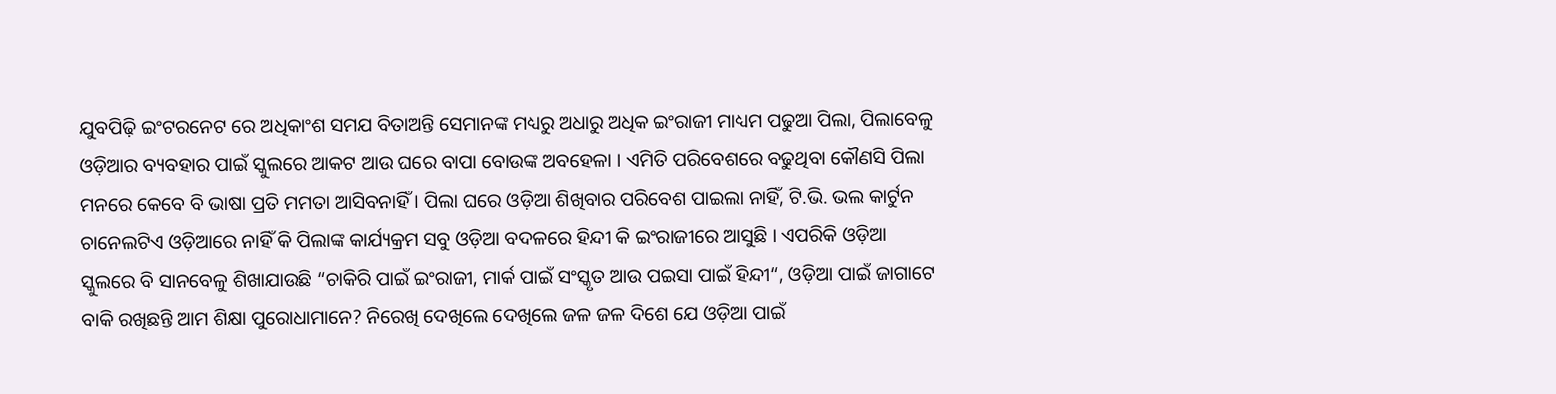ଯୁବପିଢ଼ି ଇଂଟରନେଟ ରେ ଅଧିକାଂଶ ସମଯ ବିତାଅନ୍ତି ସେମାନଙ୍କ ମଧ୍ୟରୁ ଅଧାରୁ ଅଧିକ ଇଂରାଜୀ ମାଧ୍ୟମ ପଢୁଆ ପିଲା, ପିଲାବେଳୁ ଓଡ଼ିଆର ବ୍ୟବହାର ପାଇଁ ସ୍କୁଲରେ ଆକଟ ଆଉ ଘରେ ବାପା ବୋଉଙ୍କ ଅବହେଳା । ଏମିତି ପରିବେଶରେ ବଢୁଥିବା କୌଣସି ପିଲା ମନରେ କେବେ ବି ଭାଷା ପ୍ରତି ମମତା ଆସିବନାହିଁ । ପିଲା ଘରେ ଓଡ଼ିଆ ଶିଖିବାର ପରିବେଶ ପାଇଲା ନାହିଁ, ଟି.ଭି. ଭଲ କାର୍ଟୁନ ଚାନେଲଟିଏ ଓଡ଼ିଆରେ ନାହିଁ କି ପିଲାଙ୍କ କାର୍ଯ୍ୟକ୍ରମ ସବୁ ଓଡ଼ିଆ ବଦଳରେ ହିନ୍ଦୀ କି ଇଂରାଜୀରେ ଆସୁଛି । ଏପରିକି ଓଡ଼ିଆ ସ୍କୁଲରେ ବି ସାନବେଳୁ ଶିଖାଯାଉଛି “ଚାକିରି ପାଇଁ ଇଂରାଜୀ, ମାର୍କ ପାଇଁ ସଂସ୍କୃତ ଆଉ ପଇସା ପାଇଁ ହିନ୍ଦୀ“, ଓଡ଼ିଆ ପାଇଁ ଜାଗାଟେ ବାକି ରଖିଛନ୍ତି ଆମ ଶିକ୍ଷା ପୁରୋଧାମାନେ? ନିରେଖି ଦେଖିଲେ ଦେଖିଲେ ଜଳ ଜଳ ଦିଶେ ଯେ ଓଡ଼ିଆ ପାଇଁ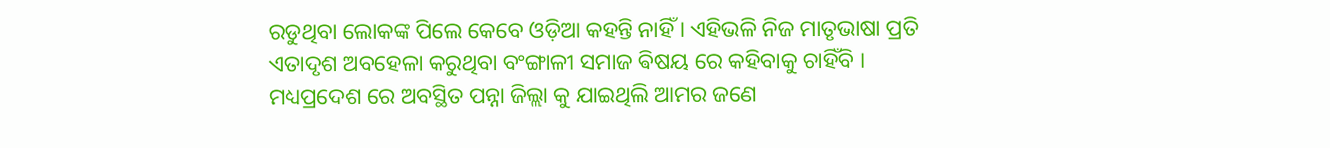ରଡୁଥିବା ଲୋକଙ୍କ ପିଲେ କେବେ ଓଡ଼ିଆ କହନ୍ତି ନାହିଁ । ଏହିଭଳି ନିଜ ମାତୃଭାଷା ପ୍ରତି ଏତାଦୃଶ ଅବହେଳା କରୁଥିବା ବଂଙ୍ଗାଳୀ ସମାଜ ଵିଷୟ ରେ କହିବାକୁ ଚାହିଁବି । ମଧ୍ୟପ୍ରଦେଶ ରେ ଅବସ୍ଥିତ ପନ୍ନା ଜିଲ୍ଲା କୁ ଯାଇଥିଲି ଆମର ଜଣେ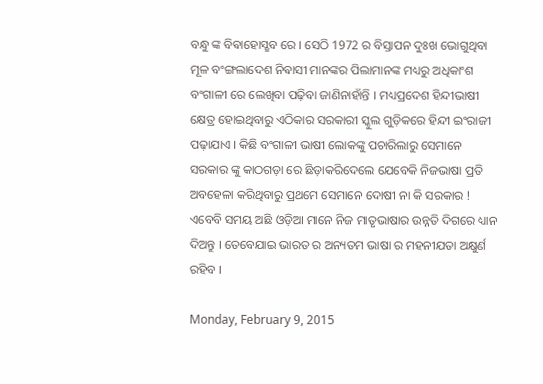ବନ୍ଧୁ ଙ୍କ ବିଵାହୋସ୍ଛବ ରେ । ସେଠି 1972 ର ବିସ୍ତାପନ ଦୁଃଖ ଭୋଗୁଥିବା ମୂଳ ବଂଙ୍ଗଲାଦେଶ ନିଵାସୀ ମାନଙ୍କର ପିଲାମାନଙ୍କ ମଧ୍ୟରୁ ଅଧିକାଂଶ ବଂଗାଳୀ ରେ ଲେଖିବା ପଢ଼ିବା ଜାଣିନାହାଁନ୍ତି । ମଧ୍ୟପ୍ରଦେଶ ହିନ୍ଦୀଭାଷୀ କ୍ଷେତ୍ର ହୋଇଥିବାରୁ ଏଠିକାର ସରକାରୀ ସ୍କୁଲ ଗୁଡ଼ିକରେ ହିନ୍ଦୀ ଇଂରାଜୀ ପଢ଼ାଯାଏ । କିଛି ବଂଗାଳୀ ଭାଷୀ ଲୋକଙ୍କୁ ପଚାରିଲାରୁ ସେମାନେ ସରକାର ଙ୍କୁ କାଠଗଡ଼ା ରେ ଛିଡ଼ାକରିଦେଲେ ଯେବେକି ନିଜଭାଷା ପ୍ରତି ଅବହେଳା କରିଥିବାରୁ ପ୍ରଥମେ ସେମାନେ ଦୋଷୀ ନା କି ସରକାର ! ଏବେବି ସମୟ ଅଛି ଓଡ଼ିଆ ମାନେ ନିଜ ମାତୃଭାଷାର ଉନ୍ନତି ଦିଗରେ ଧ୍ୟାନ ଦିଅନ୍ତୁ । ତେବେଯାଇ ଭାରତ ର ଅନ୍ୟତମ ଭାଷା ର ମହନୀଯତା ଅକ୍ଷୁର୍ଣ ରହିବ ।

Monday, February 9, 2015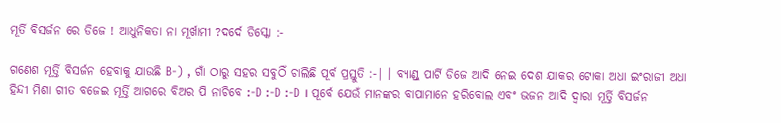ମୂର୍ତି ବିସର୍ଜନ ରେ ଡିଜେ ! ଆଧୁନିକତା ନା ମୂର୍ଖାମୀ ?ଦର୍ଦେ ଡିସ୍କୋ :-

ଗଣେଶ ମୂର୍ତ୍ତି ବିସର୍ଜନ ହେବାକୁ ଯାଉଛି B-) , ଗାଁ ଠାରୁ ସହର ସବୁଠିଁ ଚାଲିଛି ପୂର୍ବ ପ୍ରସ୍ତୁତି :-| । ବ୍ୟାଣ୍ଡ୍ ପାର୍ଟି ଡିଜେ ଆଦି ନେଇ ଦେଶ ଯାକର ଟୋକା ଅଧା ଇଂରାଜୀ ଅଧା ହିନ୍ଦୀ ମିଶା ଗୀତ ବଜେଇ ମୂର୍ତ୍ତି ଆଗରେ ବିଅର ପି ନାଚିବେ :-D :-D :-D । ପୂର୍ବେ ଯେଉଁ ମାନଙ୍କର ବାପାମାନେ ହରିବୋଲ ଏବଂ ଭଜନ ଆଦି ଦ୍ବାରା ମୂର୍ତ୍ତି ବିସର୍ଜନ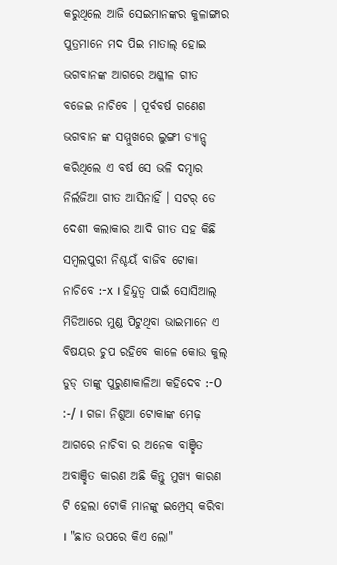କରୁଥିଲେ ଆଜି ସେଇମାନଙ୍କର କୁଳାଙ୍ଗାର ପୁତ୍ରମାନେ ମଦ ପିଇ ମାତାଲ୍ ହୋଇ ଭଗବାନଙ୍କ ଆଗରେ ଅଶ୍ଳୀଳ ଗୀତ ବଜେଇ ନାଚିବେ । ପୂର୍ବବର୍ଷ ଗଣେଶ ଭଗବାନ ଙ୍କ ସମ୍ମୁଖରେ ଲୁଙ୍ଗୀ ଡ୍ୟାନ୍ସ୍ କରିଥିଲେ ଏ ବର୍ଷ ସେ ଭଳି ଦମ୍ଦାର ନିର୍ଲଜିଆ ଗୀତ ଆସିନାହିଁ । ସଟର୍ ଡେ ଦେଶୀ କଲାକାର ଆଦି ଗୀତ ସହ କିଛି ସମ୍ବଲପୁରୀ ନିଶ୍ଚୟଁ ବାଜିବ ଟୋକା ନାଚିବେ :-x । ହିନ୍ଦୁତ୍ବ ପାଇଁ ସୋସିଆଲ୍ ମିଡିଆରେ ମୁଣ୍ଡ ପିଟୁଥିବା ଭାଇମାନେ ଏ ବିଷୟର ଚୁପ ରହିବେ କାଳେ କୋଉ କୁଲ୍ ଡୁଡ୍ ତାଙ୍କୁ ପୁରୁଣାକାଳିଆ କହିଦେବ :-O :-/ । ଗଜା ନିଶୁଆ ଟୋକାଙ୍କ ମେଢ଼ ଆଗରେ ନାଚିବା ର ଅନେକ ବାଞ୍ଛିତ ଅବାଞ୍ଛିତ କାରଣ ଅଛି କିନ୍ତୁ ମୁଖ୍ୟ କାରଣ ଟି ହେଲା ଟୋକି ମାନଙ୍କୁ ଇମ୍ପ୍ରେସ୍ କରିବା । "ଛାତ ଉପରେ କିଏ ଲୋ"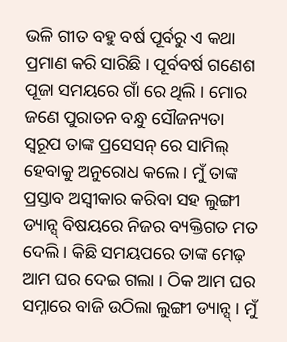ଭଳି ଗୀତ ବହୁ ବର୍ଷ ପୂର୍ବରୁ ଏ କଥା ପ୍ରମାଣ କରି ସାରିଛି । ପୂର୍ବବର୍ଷ ଗଣେଶ ପୂଜା ସମୟରେ ଗାଁ ରେ ଥିଲି । ମୋର ଜଣେ ପୁରାତନ ବନ୍ଧୁ ସୌଜନ୍ୟତା ସ୍ବରୂପ ତାଙ୍କ ପ୍ରସେସନ୍ ରେ ସାମିଲ୍ ହେବାକୁ ଅନୁରୋଧ କଲେ । ମୁଁ ତାଙ୍କ ପ୍ରସ୍ତାବ ଅସ୍ବୀକାର କରିବା ସହ ଲୁଙ୍ଗୀ ଡ୍ୟାନ୍ସ୍ ବିଷୟରେ ନିଜର ବ୍ୟକ୍ତିଗତ ମତ ଦେଲି । କିଛି ସମୟପରେ ତାଙ୍କ ମେଢ଼ ଆମ ଘର ଦେଇ ଗଲା । ଠିକ ଆମ ଘର ସମ୍ନାରେ ବାଜି ଉଠିଲା ଲୁଙ୍ଗୀ ଡ୍ୟାନ୍ସ୍ । ମୁଁ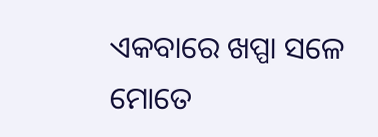ଏକବାରେ ଖପ୍ପା ସଳେ ମୋତେ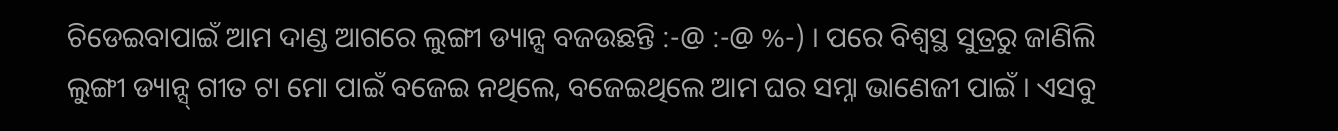ଚିଡେଇବାପାଇଁ ଆମ ଦାଣ୍ଡ ଆଗରେ ଲୁଙ୍ଗୀ ଡ୍ୟାନ୍ସ ବଜଉଛନ୍ତି :-@ :-@ %-) । ପରେ ବିଶ୍ବସ୍ଥ ସୁତ୍ରରୁ ଜାଣିଲି ଲୁଙ୍ଗୀ ଡ୍ୟାନ୍ସ୍ ଗୀତ ଟା ମୋ ପାଇଁ ବଜେଇ ନଥିଲେ, ବଜେଇଥିଲେ ଆମ ଘର ସମ୍ନା ଭାଣେଜୀ ପାଇଁ । ଏସବୁ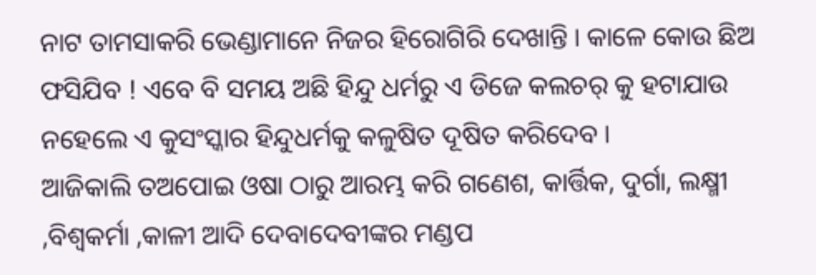ନାଟ ତାମସାକରି ଭେଣ୍ଡାମାନେ ନିଜର ହିରୋଗିରି ଦେଖାନ୍ତି । କାଳେ କୋଉ ଛିଅ ଫସିଯିବ ! ଏବେ ବି ସମୟ ଅଛି ହିନ୍ଦୁ ଧର୍ମରୁ ଏ ଡିଜେ କଲଚର୍ କୁ ହଟାଯାଉ ନହେଲେ ଏ କୁସଂସ୍କାର ହିନ୍ଦୁଧର୍ମକୁ କଳୁଷିତ ଦୂଷିତ କରିଦେବ ।
ଆଜିକାଲି ତଅପୋଇ ଓଷା ଠାରୁ ଆରମ୍ଭ କରି ଗଣେଶ, କାର୍ତ୍ତିକ, ଦୁର୍ଗା, ଲକ୍ଷ୍ମୀ ,ବିଶ୍ବକର୍ମା ,କାଳୀ ଆଦି ଦେବାଦେବୀଙ୍କର ମଣ୍ଡପ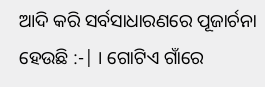ଆଦି କରି ସର୍ବସାଧାରଣରେ ପୂଜାର୍ଚନା ହେଉଛି :-| । ଗୋଟିଏ ଗାଁରେ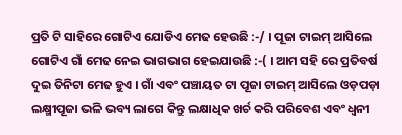ପ୍ରତି ଟି ସାହିରେ ଗୋଟିଏ ଯୋଡିଏ ମେଢ ହେଉଛି :-/ । ପୂଜା ଟାଇମ୍ ଆସିଲେ ଗୋଟିଏ ଗାଁ ମେଢ ନେଇ ଭାଗଭାଗ ହେଇଯାଉଛି :-( । ଆମ ସହି ରେ ପ୍ରତିବର୍ଷ ଦୁଇ ତିନିଟା ମେଢ ହୁଏ । ଗାଁ ଏବଂ ପଞ୍ଚାୟତ ଟା ପୂଜା ଟାଇମ୍ ଆସିଲେ ଓଡ଼ପଡ଼ା ଲକ୍ଷ୍ମୀପୂଜା ଭଳି ଭବ୍ୟ ଲାଗେ କିନ୍ତୁ ଲକ୍ଷାଧିକ ଖର୍ଚ କରି ପରିବେଶ ଏବଂ ଧ୍ବନୀ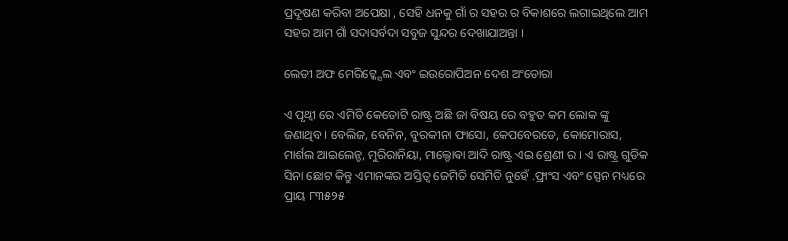ପ୍ରଦୂଷଣ କରିବା ଅପେକ୍ଷା , ସେହି ଧନକୁ ଗାଁ ର ସହର ର ବିକାଶରେ ଲଗାଇଥିଲେ ଆମ ସହର ଆମ ଗାଁ ସଦାସର୍ବଦା ସବୁଜ ସୁନ୍ଦର ଦେଖାଯାଅନ୍ତା ।

ଲେଡୀ ଅଫ ମେରିଟ୍କ୍ସେଲ ଏବଂ ଇଉରୋପିଅନ ଦେଶ ଅଂଡୋରା

ଏ ପୃଥ୍ଵୀ ରେ ଏମିତି କେତୋଟି ରାଷ୍ଟ୍ର ଅଛି ଜା ବିଷୟ ରେ ବହୁତ କମ ଲୋକ ଙ୍କୁ ଜଣାଥିବ । ବେଲିଜ, ବେନିନ, ବୁରକୀନା ଫାସୋ, କେପବେରଡେ, କୋମୋରାସ, ମାର୍ଶଲ ଆଇଲେନ୍ଡ, ମୁରିରାନିୟା, ମାଲ୍ଡୋଵା ଆଦି ରାଷ୍ଟ୍ର ଏଇ ଶ୍ରେଣୀ ର । ଏ ରାଷ୍ଟ୍ର ଗୁଡିକ ସିନା ଛୋଟ କିନ୍ତୁ ଏମାନଙ୍କର ଅସ୍ତିତ୍ଵ ଜେମିତି ସେମିତି ନୁହେଁ .ଫ୍ରାଂସ ଏବଂ ସ୍ପେନ ମଧ୍ୟରେ ପ୍ରାୟ ୮୩୫୨୫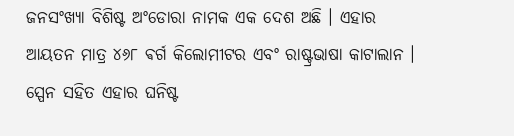ଜନସଂଖ୍ୟା ବିଶିଷ୍ଟ ଅଂଡୋରା ନାମକ ଏକ ଦେଶ ଅଛି । ଏହାର ଆୟତନ ମାତ୍ର ୪୬୮ ଵର୍ଗ କିଲୋମୀଟର ଏବଂ ରାଷ୍ଟ୍ରଭାଷା କାଟାଲାନ । ସ୍ପେନ ସହିତ ଏହାର ଘନିଷ୍ଟ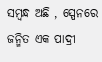ସମ୍ବନ୍ଧ ଅଛି , ସ୍ପେନରେ ଜନ୍ମିତ ଏକ ପାଦ୍ରୀ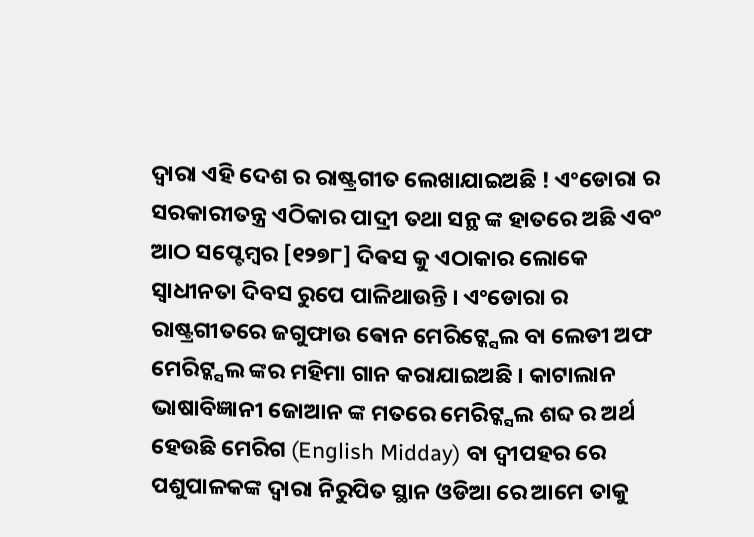ଦ୍ଵାରା ଏହି ଦେଶ ର ରାଷ୍ଟ୍ରଗୀତ ଲେଖାଯାଇଅଛି ! ଏଂଡୋରା ର ସରକାରୀତନ୍ତ୍ର ଏଠିକାର ପାଦ୍ରୀ ତଥା ସନ୍ଥ ଙ୍କ ହାତରେ ଅଛି ଏବଂ ଆଠ ସପ୍ଟେମ୍ବର [୧୨୭୮] ଦିଵସ କୁ ଏଠାକାର ଲୋକେ ସ୍ବାଧୀନତା ଦିବସ ରୁପେ ପାଳିଥାଉନ୍ତି । ଏଂଡୋରା ର ରାଷ୍ଟ୍ରଗୀତରେ ଜଗୁଫାଉ ଵୋନ ମେରିଟ୍କ୍ସେଲ ବା ଲେଡୀ ଅଫ ମେରିଟ୍କ୍ସଲ ଙ୍କର ମହିମା ଗାନ କରାଯାଇଅଛି । କାଟାଲାନ ଭାଷାବିଜ୍ଞାନୀ ଜୋଆନ ଙ୍କ ମତରେ ମେରିଟ୍କ୍ସଲ ଶବ୍ଦ ର ଅର୍ଥ ହେଉଛି ମେରିଗ (English Midday) ବା ଦ୍ଵୀପହର ରେ ପଶୁପାଳକଙ୍କ ଦ୍ଵାରା ନିରୁପିତ ସ୍ଥାନ ଓଡିଆ ରେ ଆମେ ତାକୁ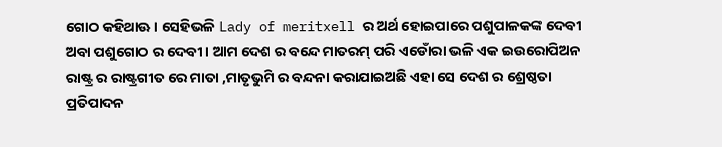ଗୋଠ କହିଥାଊ । ସେହିଭଳି Lady of meritxell ର ଅର୍ଥ ହୋଇପାରେ ପଶୁପାଳକଙ୍କ ଦେବୀ ଅବା ପଶୁଗୋଠ ର ଦେବୀ । ଆମ ଦେଶ ର ବନ୍ଦେ ମାତରମ୍ ପରି ଏଡୋଁରା ଭଳି ଏକ ଇଉରୋପିଅନ ରାଷ୍ଟ୍ର ର ରାଷ୍ଟ୍ରଗୀତ ରେ ମାତା ,ମାତୃଭୁମି ର ବନ୍ଦନା କରାଯାଇଅଛି ଏହା ସେ ଦେଶ ର ଶ୍ରେଷ୍ଠତା ପ୍ରତିପାଦନ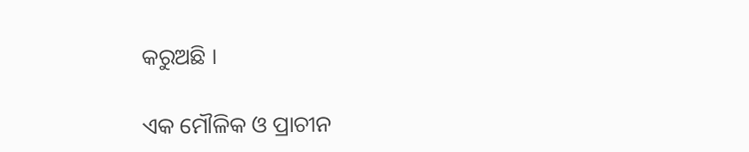କରୁଅଛି ।

ଏକ ମୌଳିକ ଓ ପ୍ରାଚୀନ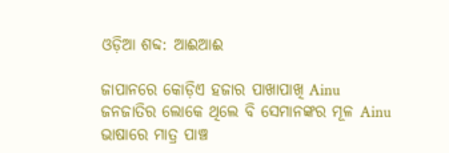ଓଡ଼ିଆ ଶବ୍ଦ: ଆଈଆଈ

ଜାପାନରେ କୋଡ଼ିଏ ହଜାର ପାଖାପାଖି Ainu ଜନଜାତିର ଲୋକେ ଥିଲେ ବି ସେମାନଙ୍କର ମୂଳ Ainu ଭାଷାରେ ମାତ୍ର ପାଞ୍ଚ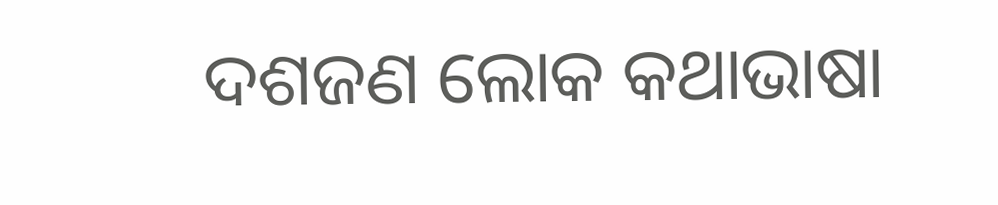ଦଶଜଣ ଲୋକ କଥାଭାଷା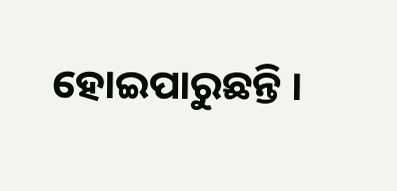ହୋଇପାରୁଛନ୍ତି ।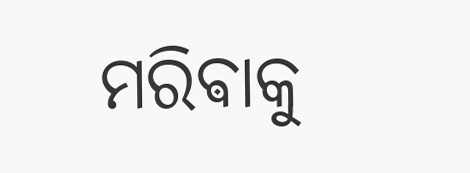ମରିଵାକୁ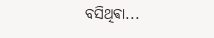ବସିଥିଵା...